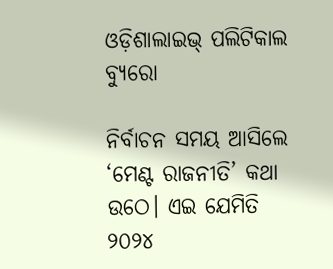ଓଡ଼ିଶାଲାଇଭ୍ ପଲିଟିକାଲ ବ୍ୟୁରୋ

ନିର୍ବାଚନ ସମୟ ଆସିଲେ ‘ମେଣ୍ଟ ରାଜନୀତି’ କଥା ଉଠେ। ଏଇ ଯେମିତି ୨୦୨୪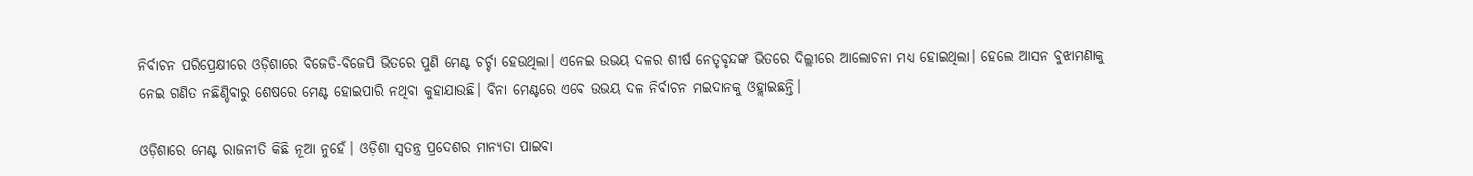ନିର୍ବାଚନ ପରିପ୍ରେକ୍ଷୀରେ ଓଡ଼ିଶାରେ ବିଜେଡି-ବିଜେପି ଭିତରେ ପୁଣି ମେଣ୍ଟ ଚର୍ଚ୍ଚା ହେଉଥିଲା। ଏନେଇ ଉଭୟ ଦଳର ଶୀର୍ଷ ନେତୃବୃନ୍ଦଙ୍କ ଭିତରେ ଦିଲ୍ଲୀରେ ଆଲୋଚନା ମଧ୍ୟ ହୋଇଥିଲା। ହେଲେ ଆସନ ବୁଝାମଣାକୁ ନେଇ ଗଣିତ ନଛିଣ୍ଡିବାରୁ ଶେଷରେ ମେଣ୍ଟ ହୋଇପାରି ନଥିବା କୁହାଯାଉଛି। ବିନା ମେଣ୍ଟରେ ଏବେ ଉଭୟ ଦଳ ନିର୍ବାଚନ ମଇଦାନକୁ ଓହ୍ଲାଇଛନ୍ତି।

ଓଡ଼ିଶାରେ ମେଣ୍ଟ ରାଜନୀତି କିଛି ନୂଆ ନୁହେଁ। ଓଡ଼ିଶା ସ୍ୱତନ୍ତ୍ର ପ୍ରଦେଶର ମାନ୍ୟତା ପାଇବା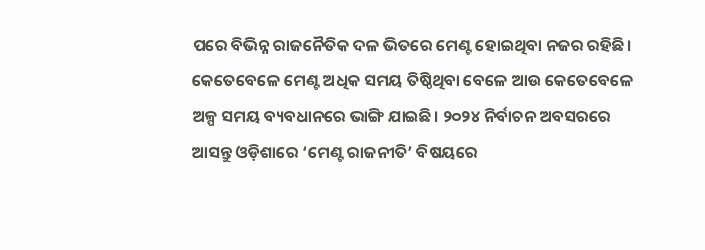ପରେ ବିଭିନ୍ନ ରାଜନୈତିକ ଦଳ ଭିତରେ ମେଣ୍ଟ ହୋଇଥିବା ନଜର ରହିଛି। କେତେବେଳେ ମେଣ୍ଟ ଅଧିକ ସମୟ ତିଷ୍ଠିଥିବା ବେଳେ ଆଉ କେତେବେଳେ ଅଳ୍ପ ସମୟ ବ୍ୟବଧାନରେ ଭାଙ୍ଗି ଯାଇଛି। ୨୦୨୪ ନିର୍ବାଚନ ଅବସରରେ ଆସନ୍ତୁ ଓଡ଼ିଶାରେ ‘ମେଣ୍ଟ ରାଜନୀତି’ ବିଷୟରେ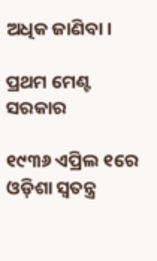ଅଧିକ ଜାଣିବା।

ପ୍ରଥମ ମେଣ୍ଟ ସରକାର

୧୯୩୬ ଏପ୍ରିଲ ୧ରେ ଓଡ଼ିଶା ସ୍ୱତନ୍ତ୍ର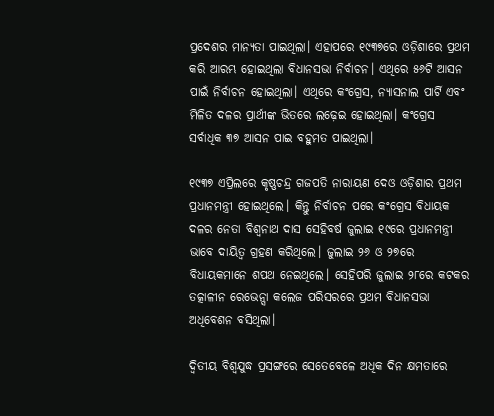ପ୍ରଦେଶର ମାନ୍ୟତା ପାଇଥିଲା। ଏହାପରେ ୧୯୩୭ରେ ଓଡ଼ିଶାରେ ପ୍ରଥମ କରି ଆରମ୍ଭ ହୋଇଥିଲା ବିଧାନସଭା ନିର୍ବାଚନ। ଏଥିରେ ୫୬ଟି ଆସନ ପାଇଁ ନିର୍ବାଚନ ହୋଇଥିଲା। ଏଥିରେ କଂଗ୍ରେସ, ନ୍ୟାସନାଲ ପାର୍ଟି ଏବଂ ମିଳିତ ଦଳର ପ୍ରାର୍ଥୀଙ୍କ ଭିତରେ ଲଢ଼େଇ ହୋଇଥିଲା। କଂଗ୍ରେସ ସର୍ବାଧିକ ୩୭ ଆସନ ପାଇ ବହୁମତ ପାଇଥିଲା।

୧୯୩୭ ଏପ୍ରିଲରେ କୃଷ୍ଣଚନ୍ଦ୍ର ଗଜପତି ନାରାୟଣ ଦେଓ ଓଡ଼ିଶାର ପ୍ରଥମ ପ୍ରଧାନମନ୍ତ୍ରୀ ହୋଇଥିଲେ। କିନ୍ତୁ ନିର୍ବାଚନ ପରେ କଂଗ୍ରେସ ବିଧାୟକ ଦଳର ନେତା ବିଶ୍ୱନାଥ ଦାସ ସେହିବର୍ଷ ଜୁଲାଇ ୧୯ରେ ପ୍ରଧାନମନ୍ତ୍ରୀ ଭାବେ ଦାୟିତ୍ୱ ଗ୍ରହଣ କରିଥିଲେ। ଜୁଲାଇ ୨୬ ଓ ୨୭ରେ ବିଧାୟକମାନେ ଶପଥ ନେଇଥିଲେ। ସେହିପରି ଜୁଲାଇ ୨୮ରେ କଟକର ତତ୍କାଳୀନ ରେଭେନ୍ସା କଲେଜ ପରିସରରେ ପ୍ରଥମ ବିଧାନସଭା ଅଧିବେଶନ ବସିଥିଲା।

ଦ୍ୱିତୀୟ ବିଶ୍ୱଯୁଦ୍ଧ ପ୍ରସଙ୍ଗରେ ସେତେବେଳେ ଅଧିକ ଦିନ କ୍ଷମତାରେ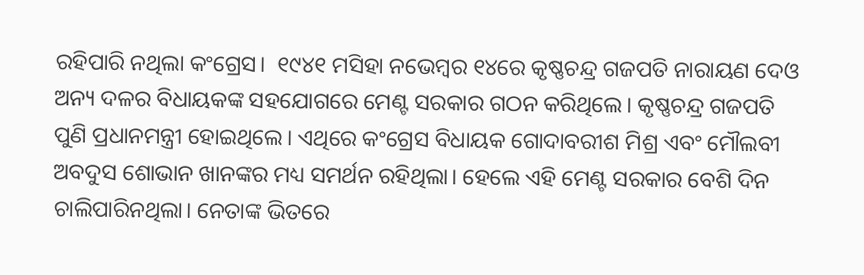ରହିପାରି ନଥିଲା କଂଗ୍ରେସ।  ୧୯୪୧ ମସିହା ନଭେମ୍ବର ୧୪ରେ କୃଷ୍ଣଚନ୍ଦ୍ର ଗଜପତି ନାରାୟଣ ଦେଓ ଅନ୍ୟ ଦଳର ବିଧାୟକଙ୍କ ସହଯୋଗରେ ମେଣ୍ଟ ସରକାର ଗଠନ କରିଥିଲେ। କୃଷ୍ଣଚନ୍ଦ୍ର ଗଜପତି ପୁଣି ପ୍ରଧାନମନ୍ତ୍ରୀ ହୋଇଥିଲେ। ଏଥିରେ କଂଗ୍ରେସ ବିଧାୟକ ଗୋଦାବରୀଶ ମିଶ୍ର ଏବଂ ମୌଲବୀ ଅବଦୁସ ଶୋଭାନ ଖାନଙ୍କର ମଧ୍ୟ ସମର୍ଥନ ରହିଥିଲା। ହେଲେ ଏହି ମେଣ୍ଟ ସରକାର ବେଶି ଦିନ ଚାଲିପାରିନଥିଲା। ନେତାଙ୍କ ଭିତରେ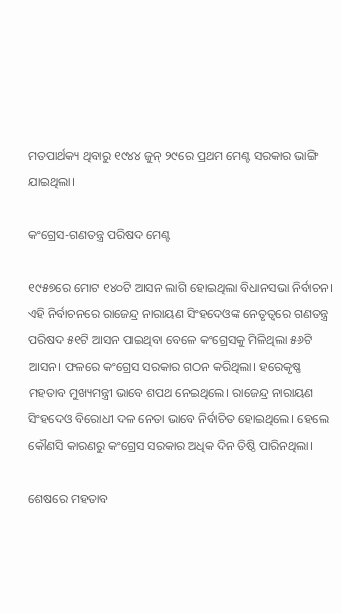ମତପାର୍ଥକ୍ୟ ଥିବାରୁ ୧୯୪୪ ଜୁନ୍ ୨୯ରେ ପ୍ରଥମ ମେଣ୍ଟ ସରକାର ଭାଙ୍ଗି ଯାଇଥିଲା।

କଂଗ୍ରେସ-ଗଣତନ୍ତ୍ର ପରିଷଦ ମେଣ୍ଟ

୧୯୫୭ରେ ମୋଟ ୧୪୦ଟି ଆସନ ଲାଗି ହୋଇଥିଲା ବିଧାନସଭା ନିର୍ବାଚନ। ଏହି ନିର୍ବାଚନରେ ରାଜେନ୍ଦ୍ର ନାରାୟଣ ସିଂହଦେଓଙ୍କ ନେତୃତ୍ୱରେ ଗଣତନ୍ତ୍ର ପରିଷଦ ୫୧ଟି ଆସନ ପାଇଥିବା ବେଳେ କଂଗ୍ରେସକୁ ମିଳିଥିଲା ୫୬ଟି ଆସନ। ଫଳରେ କଂଗ୍ରେସ ସରକାର ଗଠନ କରିଥିଲା। ହରେକୃଷ୍ଣ ମହତାବ ମୁଖ୍ୟମନ୍ତ୍ରୀ ଭାବେ ଶପଥ ନେଇଥିଲେ। ରାଜେନ୍ଦ୍ର ନାରାୟଣ ସିଂହଦେଓ ବିରୋଧୀ ଦଳ ନେତା ଭାବେ ନିର୍ବାଚିତ ହୋଇଥିଲେ। ହେଲେ କୌଣସି କାରଣରୁ କଂଗ୍ରେସ ସରକାର ଅଧିକ ଦିନ ତିଷ୍ଠି ପାରିନଥିଲା।

ଶେଷରେ ମହତାବ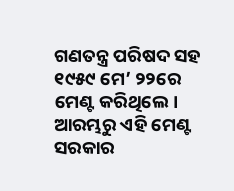ଗଣତନ୍ତ୍ର ପରିଷଦ ସହ ୧୯୫୯ ମେ’ ୨୨ରେ ମେଣ୍ଟ କରିଥିଲେ। ଆରମ୍ଭରୁ ଏହି ମେଣ୍ଟ ସରକାର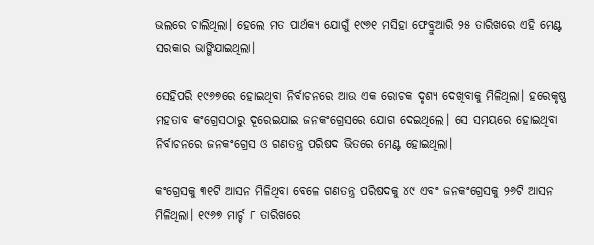ଭଲରେ ଚାଲିଥିଲା। ହେଲେ ମତ ପାର୍ଥକ୍ୟ ଯୋଗୁଁ ୧୯୬୧ ମସିହା ଫେବ୍ରୁଆରି ୨୫ ତାରିଖରେ ଏହି ମେଣ୍ଟ ସରକାର ଭାଙ୍ଗିଯାଇଥିଲା।

ସେହିପରି ୧୯୬୭ରେ ହୋଇଥିବା ନିର୍ବାଚନରେ ଆଉ ଏକ ରୋଚକ ଦୃଶ୍ୟ ଦେଖିବାକୁ ମିଳିଥିଲା। ହରେକୃଷ୍ଣ ମହତାବ କଂଗ୍ରେସଠାରୁ ଦୂରେଇଯାଇ ଜନକଂଗ୍ରେସରେ ଯୋଗ ଦେଇଥିଲେ। ସେ ସମୟରେ ହୋଇଥିବା ନିର୍ବାଚନରେ ଜନକଂଗ୍ରେସ ଓ ଗଣତନ୍ତ୍ର ପରିଷଦ ଭିତରେ ମେଣ୍ଟ ହୋଇଥିଲା।

କଂଗ୍ରେସକୁ ୩୧ଟି ଆସନ ମିଳିଥିବା ବେଳେ ଗଣତନ୍ତ୍ର ପରିଷଦକୁ ୪୯ ଏବଂ ଜନକଂଗ୍ରେସକୁ ୨୬ଟି ଆସନ ମିଳିଥିଲା। ୧୯୬୭ ମାର୍ଚ୍ଚ ୮ ତାରିଖରେ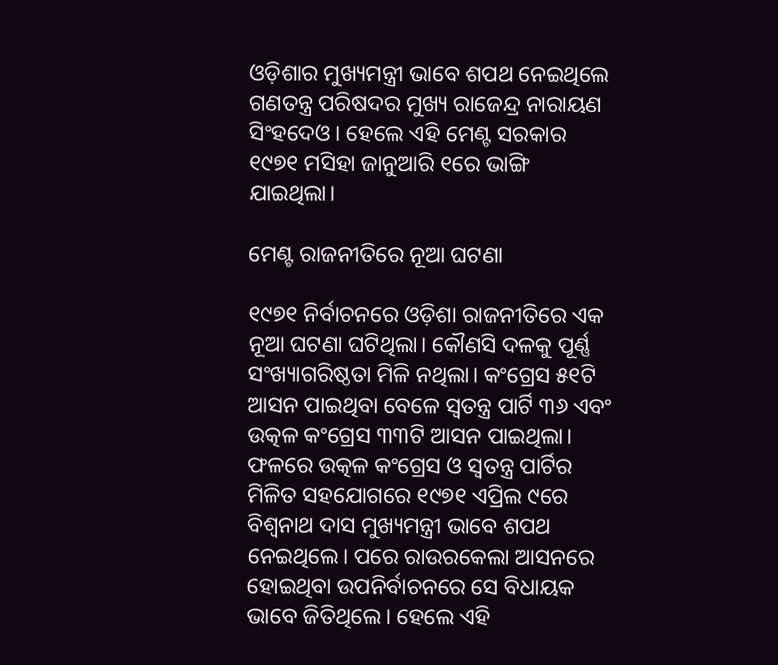ଓଡ଼ିଶାର ମୁଖ୍ୟମନ୍ତ୍ରୀ ଭାବେ ଶପଥ ନେଇଥିଲେ ଗଣତନ୍ତ୍ର ପରିଷଦର ମୁଖ୍ୟ ରାଜେନ୍ଦ୍ର ନାରାୟଣ ସିଂହଦେଓ। ହେଲେ ଏହି ମେଣ୍ଟ ସରକାର ୧୯୭୧ ମସିହା ଜାନୁଆରି ୧ରେ ଭାଙ୍ଗି ଯାଇଥିଲା।

ମେଣ୍ଟ ରାଜନୀତିରେ ନୂଆ ଘଟଣା

୧୯୭୧ ନିର୍ବାଚନରେ ଓଡ଼ିଶା ରାଜନୀତିରେ ଏକ ନୂଆ ଘଟଣା ଘଟିଥିଲା। କୌଣସି ଦଳକୁ ପୂର୍ଣ୍ଣ ସଂଖ୍ୟାଗରିଷ୍ଠତା ମିଳି ନଥିଲା। କଂଗ୍ରେସ ୫୧ଟି ଆସନ ପାଇଥିବା ବେଳେ ସ୍ୱତନ୍ତ୍ର ପାର୍ଟି ୩୬ ଏବଂ ଉତ୍କଳ କଂଗ୍ରେସ ୩୩ଟି ଆସନ ପାଇଥିଲା। ଫଳରେ ଉତ୍କଳ କଂଗ୍ରେସ ଓ ସ୍ୱତନ୍ତ୍ର ପାର୍ଟିର ମିଳିତ ସହଯୋଗରେ ୧୯୭୧ ଏପ୍ରିଲ ୯ରେ ବିଶ୍ୱନାଥ ଦାସ ମୁଖ୍ୟମନ୍ତ୍ରୀ ଭାବେ ଶପଥ ନେଇଥିଲେ। ପରେ ରାଉରକେଲା ଆସନରେ ହୋଇଥିବା ଉପନିର୍ବାଚନରେ ସେ ବିଧାୟକ ଭାବେ ଜିତିଥିଲେ। ହେଲେ ଏହି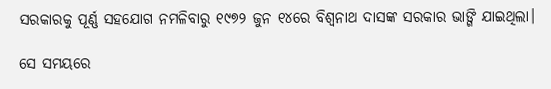ସରକାରକୁ ପୂର୍ଣ୍ଣ ସହଯୋଗ ନମଳିବାରୁ ୧୯୭୨ ଜୁନ ୧୪ରେ ବିଶ୍ୱନାଥ ଦାସଙ୍କ ସରକାର ଭାଙ୍ଗି ଯାଇଥିଲା।

ସେ ସମୟରେ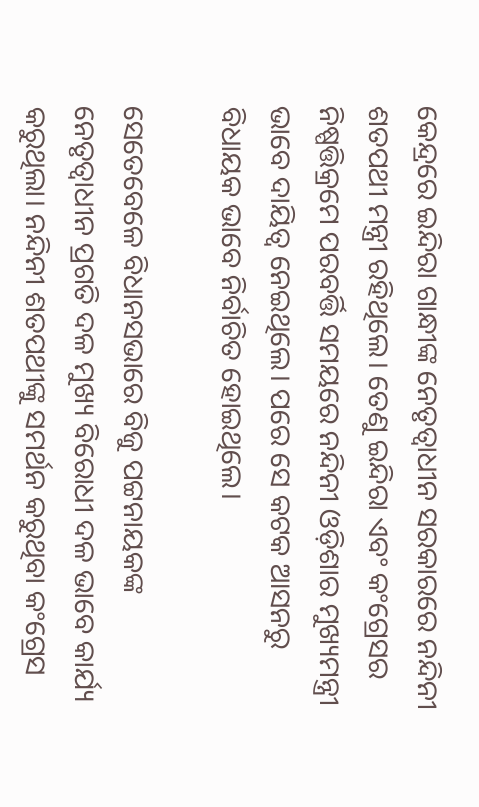କେନ୍ଦ୍ରରେ ଇନ୍ଦିରା ଗାନ୍ଧୀଙ୍କ ନେତୃତ୍ୱାଧୀନ ସରକାରରେ ନନ୍ଦିନୀ ଶତପଥୀ ମନ୍ତ୍ରୀ ରହିଥିଲେ। ତେଣୁ ଇନ୍ଦିରା ଏବଂ କଂଗ୍ରେସର ନିଷ୍ପତ୍ତିକ୍ରମେ ପରବର୍ତ୍ତି ସମୟରେ ନନ୍ଦିନୀ ଓଡ଼ିଶାର ମୁଖ୍ୟମନ୍ତ୍ରୀ ଭାବେ ଦାୟିତ୍ୱ ନେଇଥିଲେ। ପରେ ସେ କଟକ ଆସନରୁ ବିଧାୟକ ଭାବେ ନିର୍ବାଚିତ ହୋଇଥିଲେ।

ସେତେବେଳେ ବିଧାନସଭାରେ ବିଜୁ ପଟ୍ଟନାୟକଙ୍କ ନେତୃତ୍ୱାଧୀନ ପ୍ରଗତି ଦଳ ମୁଖ୍ୟ ବିରୋଧୀ ଦଳ ଭାବେ କାର୍ଯ୍ୟ କରୁଥିଲା। ନନ୍ଦିନୀ ଶତପଥୀଙ୍କୁ ସମର୍ଥନ କରୁଥିବା କଂଗ୍ରେସ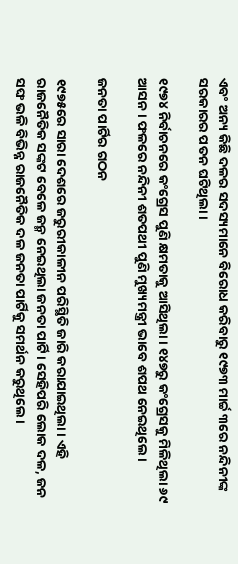ଏବଂ ଅନ୍ୟ କିଛି ଦଳର ସଦସ୍ୟମାନେ ବିରୋଧ କରିବାରୁ ୧୯୭୩ ମାର୍ଚ୍ଚ ୩ରେ ନନ୍ଦିନୀଙ୍କ ସରକାରର ପତନ ଘଟିଥିଲା।

୧୯୭୪ ନିର୍ବାଚନରେ କଂଗ୍ରେସ ପୁଣି କ୍ଷମତାକୁ ଆସିଥିଲା। ୧୪୭ରୁ କଂଗ୍ରେସକୁ ମିଳିଥିଲା ୬୯ ଆସନ। ଫଳରେ ନନ୍ଦିନୀ ଶତପଥୀ ପୁଣି ମୁଖ୍ୟମନ୍ତ୍ରୀ ଭାବେ ଶପଥ ନେଇଥିଲେ।

ଜନତା ପାର୍ଟିର ଗଠନ

୧୯୭୫ରେ ସାରା ଦେଶରେ ଜରୁରୀକାଳୀନ ପରିସ୍ଥିତି ଜାରି କରାଯାଇଥିଲା। ଏହି ରାଜନୈତିକ ସଙ୍କଟ ବେଳେ ଜନ୍ମ ନେଇଥିଲା ଜନତା ପାର୍ଟି। ସେହିପରି ଲୋକ ଦଳ, ଜନ ସଙ୍ଘ ଭଳି ବିଭିନ୍ନ ରାଜନୈତିକ ଦଳ ଜନତା ପାର୍ଟିକୁ ସମର୍ଥନ କରୁଥିଲେ।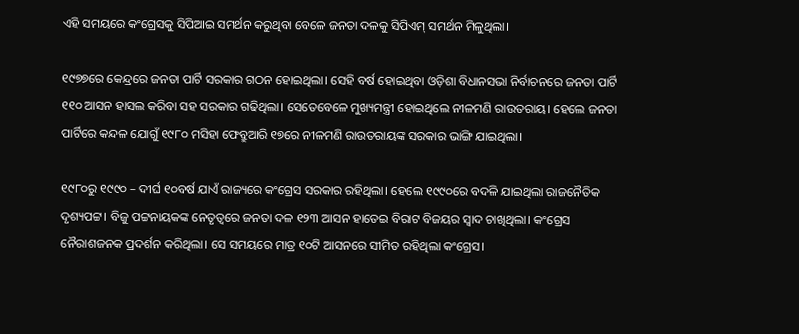ଏହି ସମୟରେ କଂଗ୍ରେସକୁ ସିପିଆଇ ସମର୍ଥନ କରୁଥିବା ବେଳେ ଜନତା ଦଳକୁ ସିପିଏମ୍ ସମର୍ଥନ ମିଳୁଥିଲା।

୧୯୭୭ରେ କେନ୍ଦ୍ରରେ ଜନତା ପାର୍ଟି ସରକାର ଗଠନ ହୋଇଥିଲା। ସେହି ବର୍ଷ ହୋଇଥିବା ଓଡ଼ିଶା ବିଧାନସଭା ନିର୍ବାଚନରେ ଜନତା ପାର୍ଟି ୧୧୦ ଆସନ ହାସଲ କରିବା ସହ ସରକାର ଗଢିଥିଲା। ସେତେବେଳେ ମୁଖ୍ୟମନ୍ତ୍ରୀ ହୋଇଥିଲେ ନୀଳମଣି ରାଉତରାୟ। ହେଲେ ଜନତା ପାର୍ଟିରେ କନ୍ଦଳ ଯୋଗୁଁ ୧୯୮୦ ମସିହା ଫେବ୍ରୁଆରି ୧୭ରେ ନୀଳମଣି ରାଉତରାୟଙ୍କ ସରକାର ଭାଙ୍ଗି ଯାଇଥିଲା।

୧୯୮୦ରୁ ୧୯୯୦ – ଦୀର୍ଘ ୧୦ବର୍ଷ ଯାଏଁ ରାଜ୍ୟରେ କଂଗ୍ରେସ ସରକାର ରହିଥିଲା। ହେଲେ ୧୯୯୦ରେ ବଦଳି ଯାଇଥିଲା ରାଜନୈତିକ ଦୃଶ୍ୟପଟ୍ଟ। ବିଜୁ ପଟ୍ଟନାୟକଙ୍କ ନେତୃତ୍ୱରେ ଜନତା ଦଳ ୧୨୩ ଆସନ ହାତେଇ ବିରାଟ ବିଜୟର ସ୍ୱାଦ ଚାଖିଥିଲା। କଂଗ୍ରେସ ନୈରାଶଜନକ ପ୍ରଦର୍ଶନ କରିଥିଲା। ସେ ସମୟରେ ମାତ୍ର ୧୦ଟି ଆସନରେ ସୀମିତ ରହିଥିଲା କଂଗ୍ରେସ।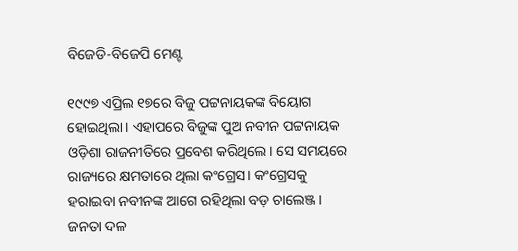ବିଜେଡି-ବିଜେପି ମେଣ୍ଟ

୧୯୯୭ ଏପ୍ରିଲ ୧୭ରେ ବିଜୁ ପଟ୍ଟନାୟକଙ୍କ ବିୟୋଗ ହୋଇଥିଲା। ଏହାପରେ ବିଜୁଙ୍କ ପୁଅ ନବୀନ ପଟ୍ଟନାୟକ ଓଡ଼ିଶା ରାଜନୀତିରେ ପ୍ରବେଶ କରିଥିଲେ। ସେ ସମୟରେ ରାଜ୍ୟରେ କ୍ଷମତାରେ ଥିଲା କଂଗ୍ରେସ। କଂଗ୍ରେସକୁ ହରାଇବା ନବୀନଙ୍କ ଆଗେ ରହିଥିଲା ବଡ଼ ଚାଲେଞ୍ଜ। ଜନତା ଦଳ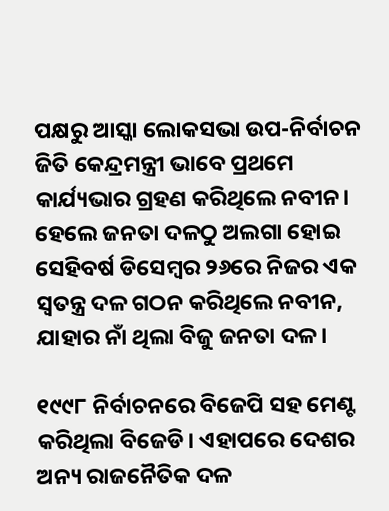ପକ୍ଷରୁ ଆସ୍କା ଲୋକସଭା ଉପ-ନିର୍ବାଚନ ଜିତି କେନ୍ଦ୍ରମନ୍ତ୍ରୀ ଭାବେ ପ୍ରଥମେ କାର୍ଯ୍ୟଭାର ଗ୍ରହଣ କରିଥିଲେ ନବୀନ। ହେଲେ ଜନତା ଦଳଠୁ ଅଲଗା ହୋଇ ସେହିବର୍ଷ ଡିସେମ୍ବର ୨୬ରେ ନିଜର ଏକ ସ୍ୱତନ୍ତ୍ର ଦଳ ଗଠନ କରିଥିଲେ ନବୀନ, ଯାହାର ନାଁ ଥିଲା ବିଜୁ ଜନତା ଦଳ।

୧୯୯୮ ନିର୍ବାଚନରେ ବିଜେପି ସହ ମେଣ୍ଟ କରିଥିଲା ବିଜେଡି। ଏହାପରେ ଦେଶର ଅନ୍ୟ ରାଜନୈତିକ ଦଳ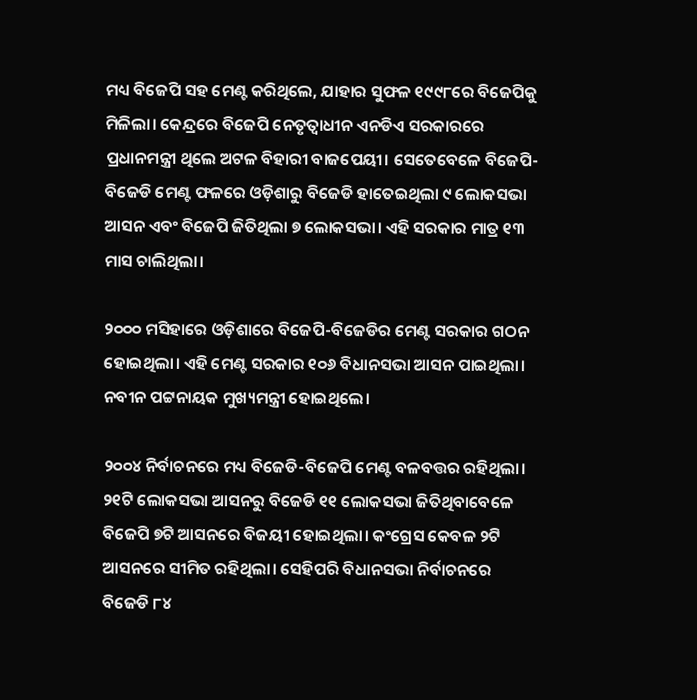ମଧ୍ୟ ବିଜେପି ସହ ମେଣ୍ଟ କରିଥିଲେ, ଯାହାର ସୁଫଳ ୧୯୯୮ରେ ବିଜେପିକୁ ମିଳିଲା। କେନ୍ଦ୍ରରେ ବିଜେପି ନେତୃତ୍ୱାଧୀନ ଏନଡିଏ ସରକାରରେ ପ୍ରଧାନମନ୍ତ୍ରୀ ଥିଲେ ଅଟଳ ବିହାରୀ ବାଜପେୟୀ। ସେତେବେଳେ ବିଜେପି-ବିଜେଡି ମେଣ୍ଟ ଫଳରେ ଓଡ଼ିଶାରୁ ବିଜେଡି ହାତେଇଥିଲା ୯ ଲୋକସଭା ଆସନ ଏବଂ ବିଜେପି ଜିତିଥିଲା ୭ ଲୋକସଭା। ଏହି ସରକାର ମାତ୍ର ୧୩ ମାସ ଚାଲିଥିଲା।

୨୦୦୦ ମସିହାରେ ଓଡ଼ିଶାରେ ବିଜେପି-ବିଜେଡିର ମେଣ୍ଟ ସରକାର ଗଠନ ହୋଇଥିଲା। ଏହି ମେଣ୍ଟ ସରକାର ୧୦୬ ବିଧାନସଭା ଆସନ ପାଇଥିଲା। ନବୀନ ପଟ୍ଟନାୟକ ମୁଖ୍ୟମନ୍ତ୍ରୀ ହୋଇଥିଲେ।

୨୦୦୪ ନିର୍ବାଚନରେ ମଧ୍ୟ ବିଜେଡି-ବିଜେପି ମେଣ୍ଟ ବଳବତ୍ତର ରହିଥିଲା। ୨୧ଟି ଲୋକସଭା ଆସନରୁ ବିଜେଡି ୧୧ ଲୋକସଭା ଜିତିଥିବାବେଳେ ବିଜେପି ୭ଟି ଆସନରେ ବିଜୟୀ ହୋଇଥିଲା। କଂଗ୍ରେସ କେବଳ ୨ଟି ଆସନରେ ସୀମିତ ରହିଥିଲା। ସେହିପରି ବିଧାନସଭା ନିର୍ବାଚନରେ ବିଜେଡି ୮୪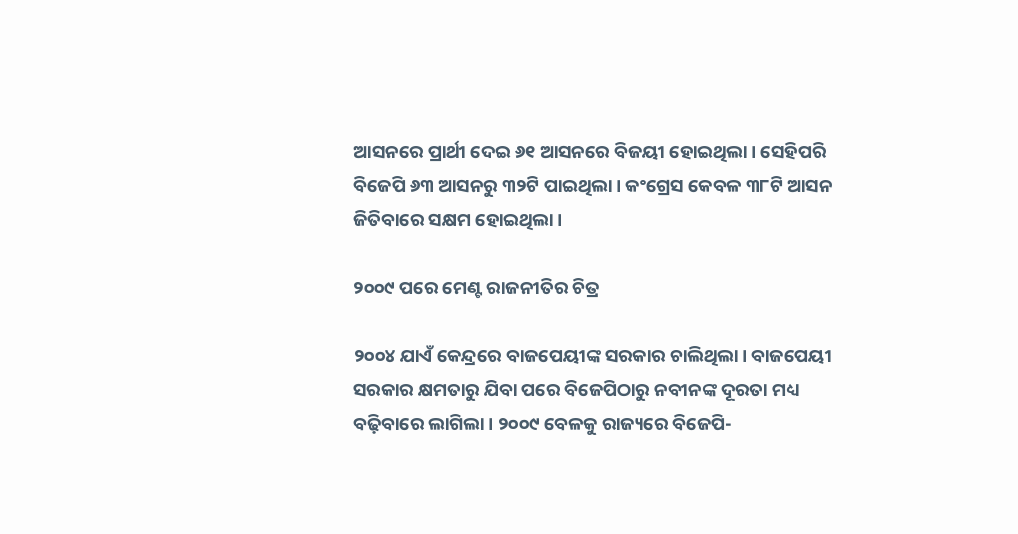ଆସନରେ ପ୍ରାର୍ଥୀ ଦେଇ ୬୧ ଆସନରେ ବିଜୟୀ ହୋଇଥିଲା। ସେହିପରି ବିଜେପି ୬୩ ଆସନରୁ ୩୨ଟି ପାଇଥିଲା। କଂଗ୍ରେସ କେବଳ ୩୮ଟି ଆସନ ଜିତିବାରେ ସକ୍ଷମ ହୋଇଥିଲା।

୨୦୦୯ ପରେ ମେଣ୍ଟ ରାଜନୀତିର ଚିତ୍ର

୨୦୦୪ ଯାଏଁ କେନ୍ଦ୍ରରେ ବାଜପେୟୀଙ୍କ ସରକାର ଚାଲିଥିଲା। ବାଜପେୟୀ ସରକାର କ୍ଷମତାରୁ ଯିବା ପରେ ବିଜେପିଠାରୁ ନବୀନଙ୍କ ଦୂରତା ମଧ୍ୟ ବଢ଼ିବାରେ ଲାଗିଲା। ୨୦୦୯ ବେଳକୁ ରାଜ୍ୟରେ ବିଜେପି-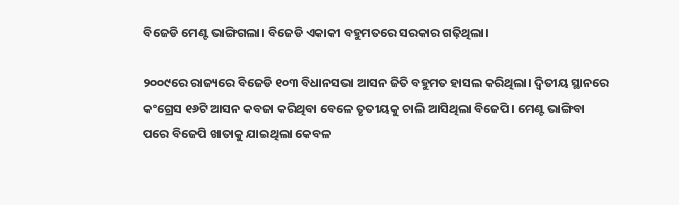ବିଜେଡି ମେଣ୍ଟ ଭାଙ୍ଗିଗଲା। ବିଜେଡି ଏକାକୀ ବହୁମତରେ ସରକାର ଗଢ଼ିଥିଲା।

୨୦୦୯ରେ ରାଜ୍ୟରେ ବିଜେଡି ୧୦୩ ବିଧାନସଭା ଆସନ ଜିତି ବହୁମତ ହାସଲ କରିଥିଲା। ଦ୍ୱିତୀୟ ସ୍ଥାନରେ କଂଗ୍ରେସ ୧୬ଟି ଆସନ କବଜା କରିଥିବା ବେଳେ ତୃତୀୟକୁ ଚାଲି ଆସିଥିଲା ବିଜେପି। ମେଣ୍ଟ ଭାଙ୍ଗିବା ପରେ ବିଜେପି ଖାତାକୁ ଯାଇଥିଲା କେବଳ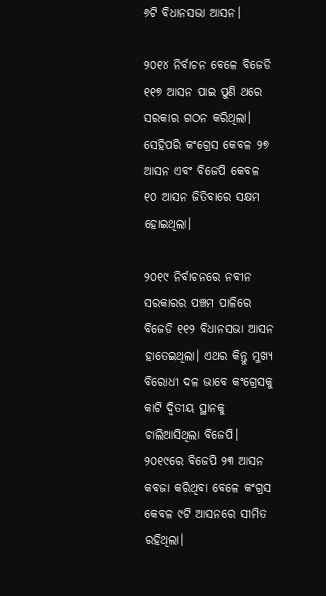୬ଟି ବିଧାନସଭା ଆସନ।

୨୦୧୪ ନିର୍ବାଚନ ବେଳେ ବିଜେଡି ୧୧୭ ଆସନ ପାଇ ପୁଣି ଥରେ ସରକାର ଗଠନ କରିଥିଲା। ସେହିପରି କଂଗ୍ରେସ କେବଳ ୨୭ ଆସନ ଏବଂ ବିଜେପି କେବଳ ୧୦ ଆସନ ଜିତିବାରେ ସକ୍ଷମ ହୋଇଥିଲା।

୨୦୧୯ ନିର୍ବାଚନରେ ନବୀନ ସରକାରର ପଞ୍ଚମ ପାଳିରେ ବିଜେଡି ୧୧୨ ବିଧାନସଭା ଆସନ ହାତେଇଥିଲା। ଏଥର କିନ୍ତୁ ମୁଖ୍ୟ ବିରୋଧୀ ଦଳ ଭାବେ କଂଗ୍ରେସକୁ କାଟି ଦ୍ୱିତୀୟ ସ୍ଥାନକୁ ଚାଲିଆସିଥିଲା ବିଜେପି। ୨୦୧୯ରେ ବିଜେପି ୨୩ ଆସନ କବଜା କରିଥିବା ବେଳେ କଂଗ୍ରସ କେବଳ ୯ଟି ଆସନରେ ସୀମିତ ରହିଥିଲା।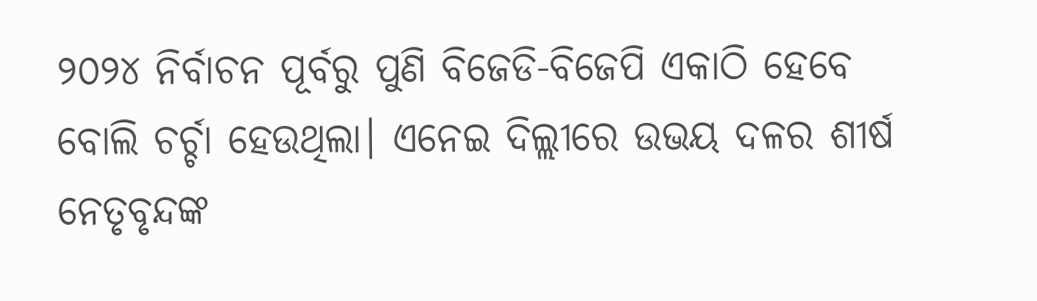୨୦୨୪ ନିର୍ବାଚନ ପୂର୍ବରୁ ପୁଣି ବିଜେଡି-ବିଜେପି ଏକାଠି ହେବେ ବୋଲି ଚର୍ଚ୍ଚା ହେଉଥିଲା। ଏନେଇ ଦିଲ୍ଲୀରେ ଉଭୟ ଦଳର ଶୀର୍ଷ ନେତୃବୃନ୍ଦଙ୍କ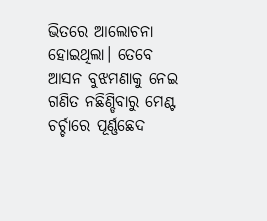ଭିତରେ ଆଲୋଚନା ହୋଇଥିଲା। ତେବେ ଆସନ ବୁଝମଣାକୁ ନେଇ ଗଣିତ ନଛିଣ୍ଡିବାରୁ ମେଣ୍ଟ ଚର୍ଚ୍ଚାରେ ପୂର୍ଣ୍ଣଛେଦ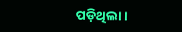ପଡ଼ିଥିଲା।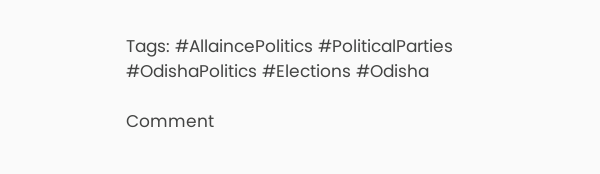Tags: #AllaincePolitics #PoliticalParties #OdishaPolitics #Elections #Odisha

Comment